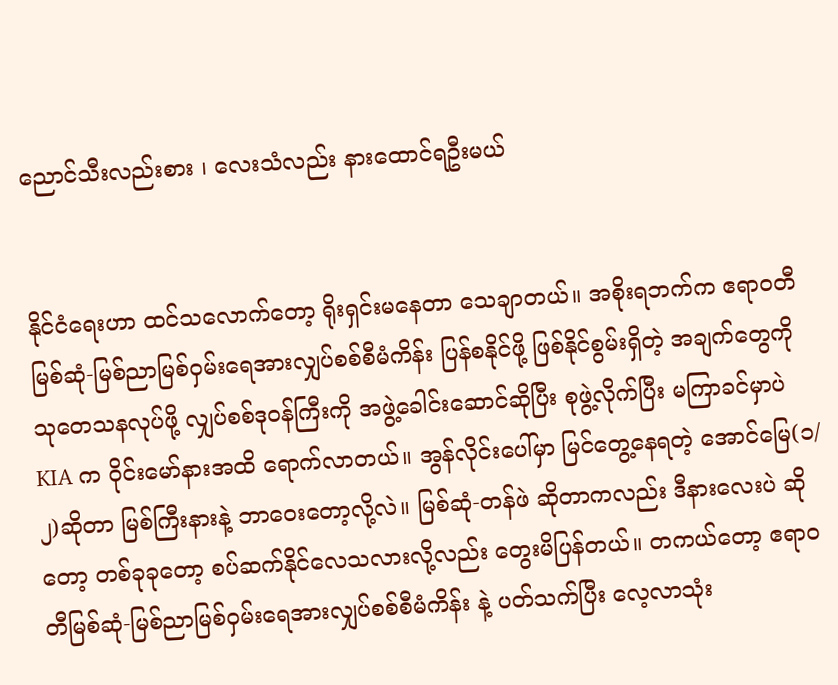ညောင်သီးလည်းစား ၊ လေးသံလည်း နားထောင်ရဦးမယ်


နိုင်ငံရေးဟာ ထင်သလောက်တော့ ရိုးရှင်းမနေတာ သေချာတယ်။ အစိုးရဘက်က ဧရာဝတီမြစ်ဆုံ-မြစ်ညာမြစ်ဝှမ်းရေအားလျှပ်စစ်စီမံကိန်း ပြန်စနိုင်ဖို့ ဖြစ်နိုင်စွမ်းရှိတဲ့ အချက်တွေကို သုတေသနလုပ်ဖို့ လျှပ်စစ်ဒုဝန်ကြီးကို အဖွဲ့ခေါင်းဆောင်ဆိုပြီး စုဖွဲ့လိုက်ပြီး မကြာခင်မှာပဲ  KIA က ဝိုင်းမော်နားအထိ ရောက်လာတယ်။ အွန်လိုင်းပေါ်မှာ မြင်တွေ့နေရတဲ့ အောင်မြေ(၁/၂)ဆိုတာ မြစ်ကြီးနားနဲ့ ဘာဝေးတော့လို့လဲ။ မြစ်ဆုံ-တန်ဖဲ ဆိုတာကလည်း ဒီနားလေးပဲ ဆိုတော့ တစ်ခုခုတော့ စပ်ဆက်နိုင်လေသလားလို့လည်း တွေးမိပြန်တယ်။ တကယ်တော့ ဧရာဝတီမြစ်ဆုံ-မြစ်ညာမြစ်ဝှမ်းရေအားလျှပ်စစ်စီမံကိန်း နဲ့ ပတ်သက်ပြီး လေ့လာသုံး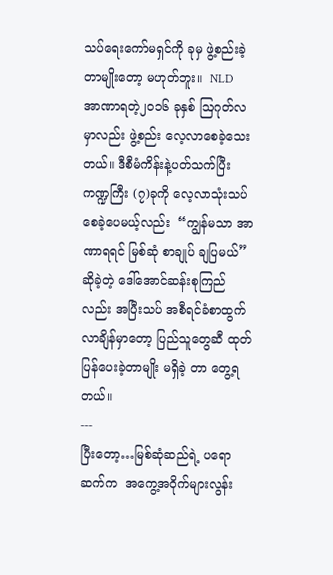သပ်ရေးကော်မရှင်ကို ခုမှ ဖွဲ့စည်းခဲ့တာမျိုးတော့ မဟုတ်ဘူး။  NLD  အာဏာရတဲ့၂၀၁၆ ခုနှစ် ဩဂုတ်လမှာလည်း ဖွဲ့စည်း လေ့လာစေခဲ့သေးတယ်။ ဒီစီမံကိန်းနဲ့ပတ်သက်ပြီး ကဏ္ဍကြီး (၇)ခုကို လေ့လာသုံးသပ်စေခဲ့ပေမယ့်လည်း  “ကျွန်မသာ အာဏာရရင် မြစ်ဆုံ စာချုပ် ချပြမယ်” ဆိုခဲ့တဲ့ ဒေါ်အောင်ဆန်းစုကြည်လည်း အပြီးသပ် အစီရင်ခံစာထွက်လာချိန်မှာတော့ ပြည်သူတွေဆီ ထုတ်ပြန်ပေးခဲ့တာမျိုး မရှိခဲ့ တာ တွေ့ရတယ်။
---
ပြီးတော့…မြစ်ဆုံဆည်ရဲ့ ပရောဆက်က  အကွေ့အဝိုက်များလွန်း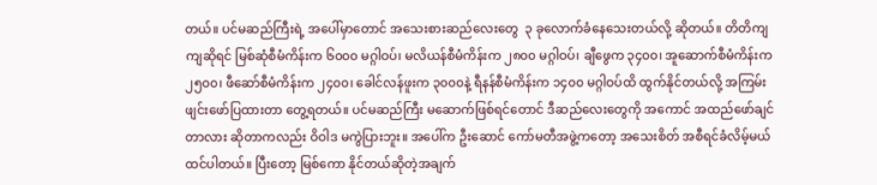တယ်။ ပင်မဆည်ကြီးရဲ့ အပေါ်မှာတောင် အသေးစားဆည်လေးတွေ  ၃ ခုလောက်ခံနေသေးတယ်လို့ ဆိုတယ်။ တိတိကျကျဆိုရင် မြစ်ဆုံစီမံကိန်းက ၆၀၀၀ မဂ္ဂါဝပ်၊ မလိယန်စီမံကိန်းက ၂၈၀၀ မဂ္ဂါဝပ်၊ ချီဖွေက ၃၄၀၀၊ အူဆောက်စီမံကိန်းက ၂၅၀၀၊ ဖီဆော်စီမံကိန်းက ၂၄၀၀၊ ခေါင်လန်ဖူးက ၃၀၀၀နဲ့ ရီနန်စီမံကိန်းက ၁၄၀၀ မဂ္ဂါဝပ်ထိ ထွက်နိုင်တယ်လို့ အကြမ်းဖျင်းဖော်ပြထားတာ တွေ့ရတယ်။ ပင်မဆည်ကြီး မဆောက်ဖြစ်ရင်တောင် ဒီဆည်လေးတွေကို အကောင် အထည်ဖော်ချင်တာလား ဆိုတာကလည်း ဝိဝါဒ မကွဲပြားဘူး။ အပေါ်က ဦးဆောင် ကော်မတီအဖွဲ့ကတော့ အသေးစိတ် အစီရင်ခံလိမ့်မယ်ထင်ပါတယ်။ ပြီးတော့ မြစ်ကော နိုင်တယ်ဆိုတဲ့အချက်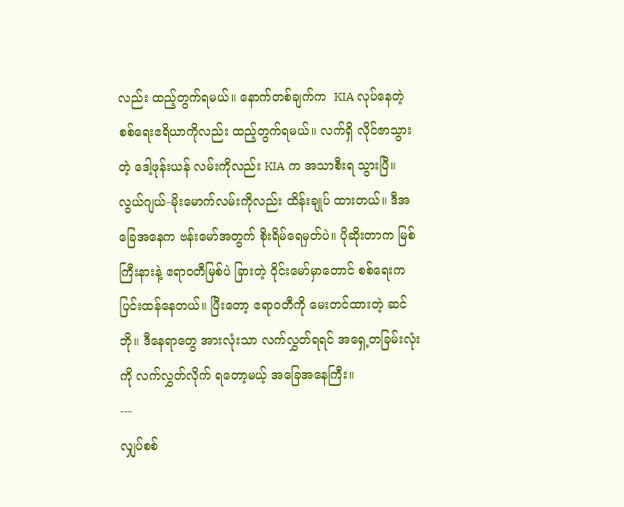လည်း ထည့်တွက်ရမယ်။ နောက်တစ်ချက်က  KIA လုပ်နေတဲ့ စစ်ရေးဧရိယာကိုလည်း ထည့်တွက်ရမယ်။ လက်ရှိ လိုင်ဇာသွားတဲ့ ဒေါ့ဖုန်းယန် လမ်းကိုလည်း KIA က အသာစီးရ သွားပြီ။ လွယ်ဂျယ်-မိုးမောက်လမ်းကိုလည်း ထိန်းချုပ် ထားတယ်။ ဒီအခြေအနေက ဗန်းမော်အတွက် စိုးရိမ်ရေမှတ်ပဲ။ ပိုဆိုးတာက မြစ်ကြီးနားနဲ့ ဧရာဝတီမြစ်ပဲ ခြားတဲ့ ဝိုင်းမော်မှာတောင် စစ်ရေးက ပြင်းထန်နေတယ်။ ပြီးတော့ ဧရာဝတီကို မေးတင်ထားတဲ့ ဆင်ဘို။ ဒီနေရာတွေ အားလုံးသာ လက်လွှတ်ရရင် အရှေ့တခြမ်းလုံးကို လက်လွှတ်လိုက် ရတော့မယ့် အခြေအနေကြီး။
---
လျှပ်စစ်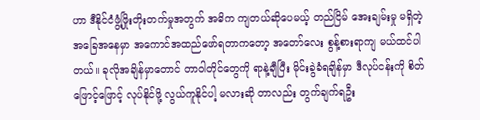ဟာ ဒီနိုင်ငံဖွံ့ဖြိုးတိုးတက်မှုအတွက် အဓိက ကျတယ်ဆိုပေမယ့် တည်ငြိမ် အေးချမ်းမှု မရှိတဲ့ အခြေအနေမှာ အကောင်အထည်ဖော်ရတာကတော့ အတော်လေး စွန့်စားရာကျ မယ်ထင်ပါတယ်။ ခုလိုအချိန်မှာတောင် တာဝါတိုင်တွေကို ရာနဲ့ချီပြီး မိုင်းခွဲခံရချိန်မှာ ဒီလုပ်ငန်းကို စိတ်ဖြောင့်ဖြောင့် လုပ်နိုင်ဖို့ လွယ်ကူနိုင်ပါ့ မလားဆို တာလည်း တွက်ချက်ရဦး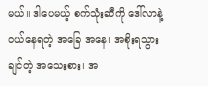မယ်။ ဒါပေမယ့် စက်သုံးဆီကို ဒေါ်လာနဲ့ ဝယ်နေရတဲ့ အခြေ အနေ၊ အစိုးရသွားချင်တဲ့ အသေးစား၊ အ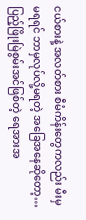ငယ်စားနဲ့ အလတ်စား စီမံကိန်းတွေကလည်း မီးမှမရရင် ဘာမှလုပ်လို့မရတဲ့ အခြေအနေဆိုတော့… ပြည့်ဖြိုးမြဲစွမ်းအင်ဖြစ်တဲ့ ရေအားအ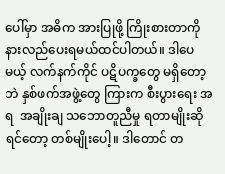ပေါ်မှာ အဓိက အားပြုဖို့ ကြိုးစားတာကို နားလည်ပေးရမယ်ထင်ပါတယ်။ ဒါပေမယ့် လက်နက်ကိုင် ပဋိပက္ခတွေ မရှိတော့ဘဲ နှစ်ဖက်အဖွဲ့တွေ ကြားက စီးပွားရေး အရ  အချိုးချ သဘောတူညီမှု ရတာမျိုးဆိုရင်တော့ တစ်မျိုးပေါ့။ ဒါတောင် တ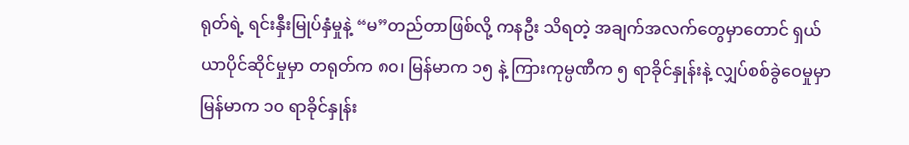ရုတ်ရဲ့ ရင်းနှီးမြုပ်နှံမှုနဲ့ “မ”တည်တာဖြစ်လို့ ကနဦး သိရတဲ့ အချက်အလက်တွေမှာတောင် ရှယ်ယာပိုင်ဆိုင်မှုမှာ တရုတ်က ၈၀၊ မြန်မာက ၁၅ နဲ့ ကြားကုမ္ပဏီက ၅ ရာခိုင်နှုန်းနဲ့ လျှပ်စစ်ခွဲဝေမှုမှာ မြန်မာက ၁၀ ရာခိုင်နှုန်း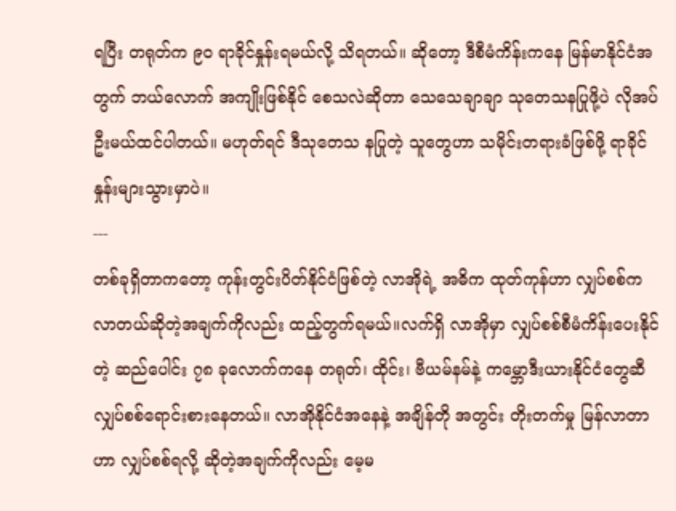ရပြီး တရုတ်က ၉၀ ရာခိုင်နှုန်းရမယ်လို့ သိရတယ်။ ဆိုတော့ ဒီစီမံကိန်းကနေ မြန်မာနိုင်ငံအတွက် ဘယ်လောက် အကျိုးဖြစ်နိုင် စေသလဲဆိုတာ သေသေချာချာ သုတေသနပြုဖို့ပဲ လိုအပ်ဦးမယ်ထင်ပါတယ်။ မဟုတ်ရင် ဒီသုတေသ နပြုတဲ့ သူတွေဟာ သမိုင်းတရားခံဖြစ်ဖို့ ရာခိုင်နှုန်းများသွားမှာပဲ။
---
တစ်ခုရှိတာကတော့ ကုန်းတွင်းပိတ်နိုင်ငံဖြစ်တဲ့ လာအိုရဲ့ အဓိက ထုတ်ကုန်ဟာ လျှပ်စစ်က လာတယ်ဆိုတဲ့အချက်ကိုလည်း ထည့်တွက်ရမယ်။လက်ရှိ လာအိုမှာ လျှပ်စစ်စီမံကိန်းပေးနိုင်တဲ့ ဆည်ပေါင်း ၇၈ ခုလောက်ကနေ တရုတ်၊ ထိုင်း၊ ဗီယမ်နမ်နဲ့ ကမ္ဘောဒီးယားနိုင်ငံတွေဆီ လျှပ်စစ်ရောင်းစားနေတယ်။ လာအိုနိုင်ငံအနေနဲ့ အချိန်တို အတွင်း တိုးတက်မှု မြန်လာတာဟာ လျှပ်စစ်ရလို့ ဆိုတဲ့အချက်ကိုလည်း မေ့မ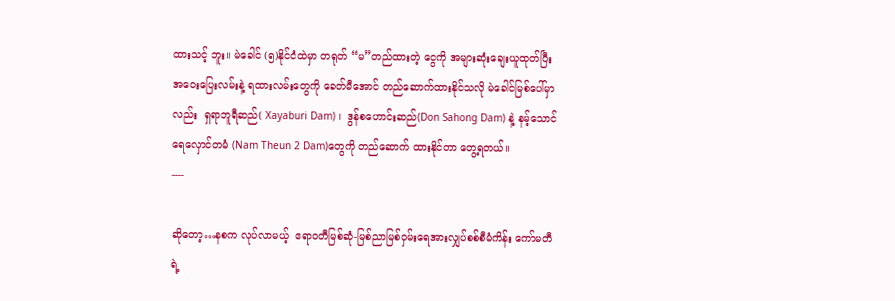ထားသင့် ဘူး။ မဲခေါင် (၅)နိုင်ငံထဲမှာ တရုတ် “မ”တည်ထားတဲ့ ငွေကို အများဆုံးချေးယူထုတ်ပြီး အဝေးပြေးလမ်းနဲ့ ရထားလမ်းတွေကို ခေတ်မီအောင် တည်ဆောက်ထားနိုင်သလို မဲခေါင်မြစ်ပေါ်မှာလည်း  ရှရာဘူရီဆည်( Xayaburi Dam) ၊  ဒွန်စဟောင်းဆည်(Don Sahong Dam) နဲ့ နမ့်သောင်ရေလှောင်တမံ (Nam Theun 2 Dam)တွေကို တည်ဆောက် ထားနိုင်တာ တွေ့ရတယ်။
----

ဆိုတော့…နစက လုပ်လာမယ့်  ဧရာဝတီမြစ်ဆုံ-မြစ်ညာမြစ်ဝှမ်းရေအားလျှပ်စစ်စီမံကိန်း ကော်မတီရဲ့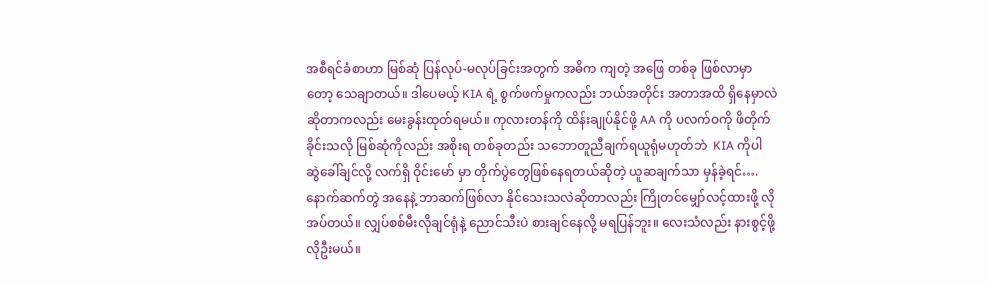အစီရင်ခံစာဟာ မြစ်ဆုံ ပြန်လုပ်-မလုပ်ခြင်းအတွက် အဓိက ကျတဲ့ အဖြေ တစ်ခု ဖြစ်လာမှာတော့ သေချာတယ်။ ဒါပေမယ့် KIA ရဲ့ စွက်ဖက်မှုကလည်း ဘယ်အတိုင်း အတာအထိ ရှိနေမှာလဲ ဆိုတာကလည်း မေးခွန်းထုတ်ရမယ်။ ကုလားတန်ကို ထိန်းချုပ်နိုင်ဖို့ AA ကို ပလက်ဝကို ဖိတိုက်ခိုင်းသလို မြစ်ဆုံကိုလည်း အစိုးရ တစ်ခုတည်း သဘောတူညီချက်ရယူရုံမဟုတ်ဘဲ  KIA ကိုပါ ဆွဲခေါ်ချင်လို့ လက်ရှိ ဝိုင်းမော် မှာ တိုက်ပွဲတွေဖြစ်နေရတယ်ဆိုတဲ့ ယူဆချက်သာ မှန်ခဲ့ရင်….နောက်ဆက်တွဲ အနေနဲ့ ဘာဆက်ဖြစ်လာ နိုင်သေးသလဲဆိုတာလည်း ကြိုတင်မျှော်လင့်ထားဖို့ လိုအပ်တယ်။ လျှပ်စစ်မီးလိုချင်ရုံနဲ့ ညောင်သီးပဲ စားချင်နေလို့ မရပြန်ဘူး။ လေးသံလည်း နားစွင့်ဖို့ လိုဦးမယ်။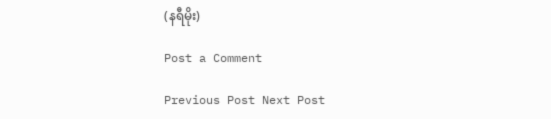(နရီမိုး)

Post a Comment

Previous Post Next Post